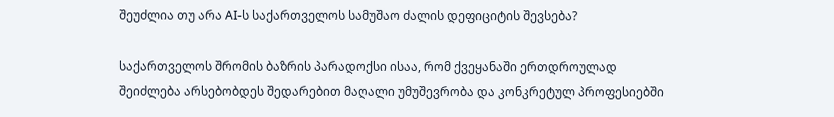შეუძლია თუ არა AI-ს საქართველოს სამუშაო ძალის დეფიციტის შევსება?

საქართველოს შრომის ბაზრის პარადოქსი ისაა, რომ ქვეყანაში ერთდროულად შეიძლება არსებობდეს შედარებით მაღალი უმუშევრობა და კონკრეტულ პროფესიებში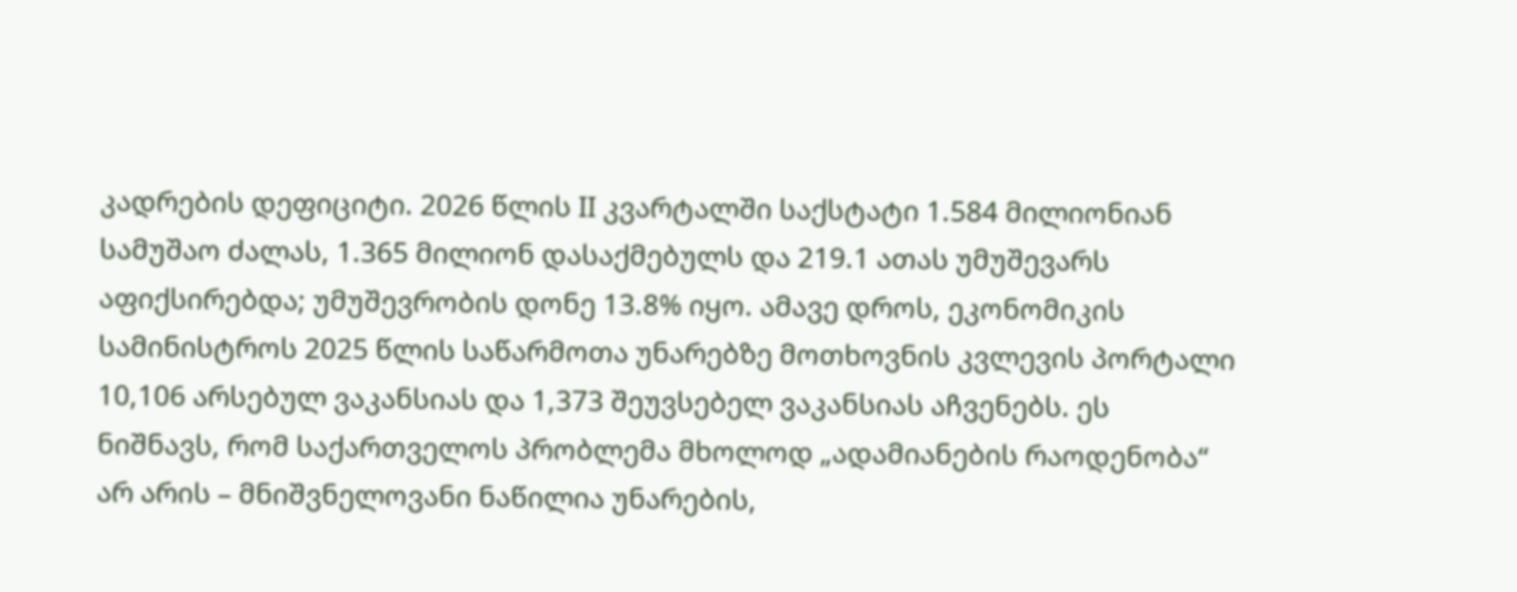კადრების დეფიციტი. 2026 წლის II კვარტალში საქსტატი 1.584 მილიონიან სამუშაო ძალას, 1.365 მილიონ დასაქმებულს და 219.1 ათას უმუშევარს აფიქსირებდა; უმუშევრობის დონე 13.8% იყო. ამავე დროს, ეკონომიკის სამინისტროს 2025 წლის საწარმოთა უნარებზე მოთხოვნის კვლევის პორტალი 10,106 არსებულ ვაკანსიას და 1,373 შეუვსებელ ვაკანსიას აჩვენებს. ეს ნიშნავს, რომ საქართველოს პრობლემა მხოლოდ „ადამიანების რაოდენობა“ არ არის – მნიშვნელოვანი ნაწილია უნარების,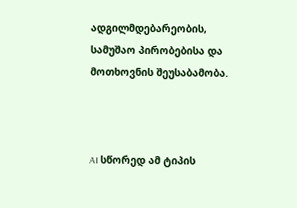ადგილმდებარეობის, სამუშაო პირობებისა და მოთხოვნის შეუსაბამობა.



AI სწორედ ამ ტიპის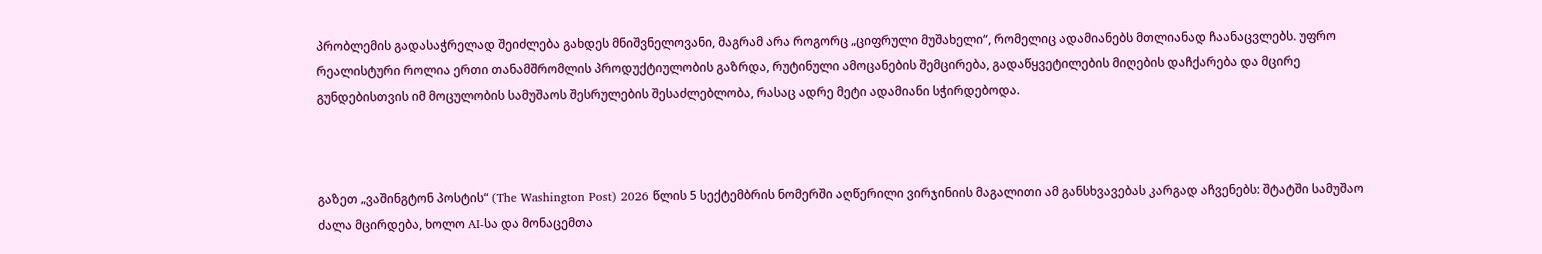პრობლემის გადასაჭრელად შეიძლება გახდეს მნიშვნელოვანი, მაგრამ არა როგორც „ციფრული მუშახელი“, რომელიც ადამიანებს მთლიანად ჩაანაცვლებს. უფრო რეალისტური როლია ერთი თანამშრომლის პროდუქტიულობის გაზრდა, რუტინული ამოცანების შემცირება, გადაწყვეტილების მიღების დაჩქარება და მცირე გუნდებისთვის იმ მოცულობის სამუშაოს შესრულების შესაძლებლობა, რასაც ადრე მეტი ადამიანი სჭირდებოდა.



გაზეთ „ვაშინგტონ პოსტის“ (The Washington Post) 2026 წლის 5 სექტემბრის ნომერში აღწერილი ვირჯინიის მაგალითი ამ განსხვავებას კარგად აჩვენებს: შტატში სამუშაო ძალა მცირდება, ხოლო AI-სა და მონაცემთა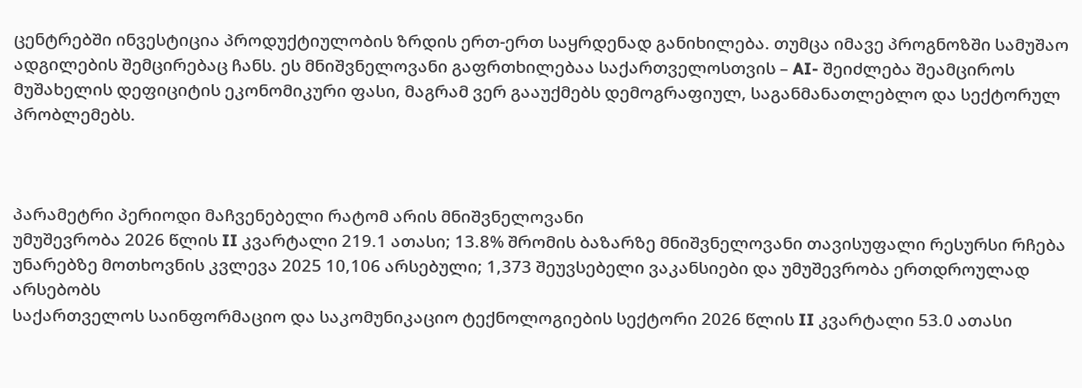ცენტრებში ინვესტიცია პროდუქტიულობის ზრდის ერთ-ერთ საყრდენად განიხილება. თუმცა იმავე პროგნოზში სამუშაო ადგილების შემცირებაც ჩანს. ეს მნიშვნელოვანი გაფრთხილებაა საქართველოსთვის – AI- შეიძლება შეამციროს მუშახელის დეფიციტის ეკონომიკური ფასი, მაგრამ ვერ გააუქმებს დემოგრაფიულ, საგანმანათლებლო და სექტორულ პრობლემებს.



პარამეტრი პერიოდი მაჩვენებელი რატომ არის მნიშვნელოვანი
უმუშევრობა 2026 წლის II კვარტალი 219.1 ათასი; 13.8% შრომის ბაზარზე მნიშვნელოვანი თავისუფალი რესურსი რჩება
უნარებზე მოთხოვნის კვლევა 2025 10,106 არსებული; 1,373 შეუვსებელი ვაკანსიები და უმუშევრობა ერთდროულად არსებობს
საქართველოს საინფორმაციო და საკომუნიკაციო ტექნოლოგიების სექტორი 2026 წლის II კვარტალი 53.0 ათასი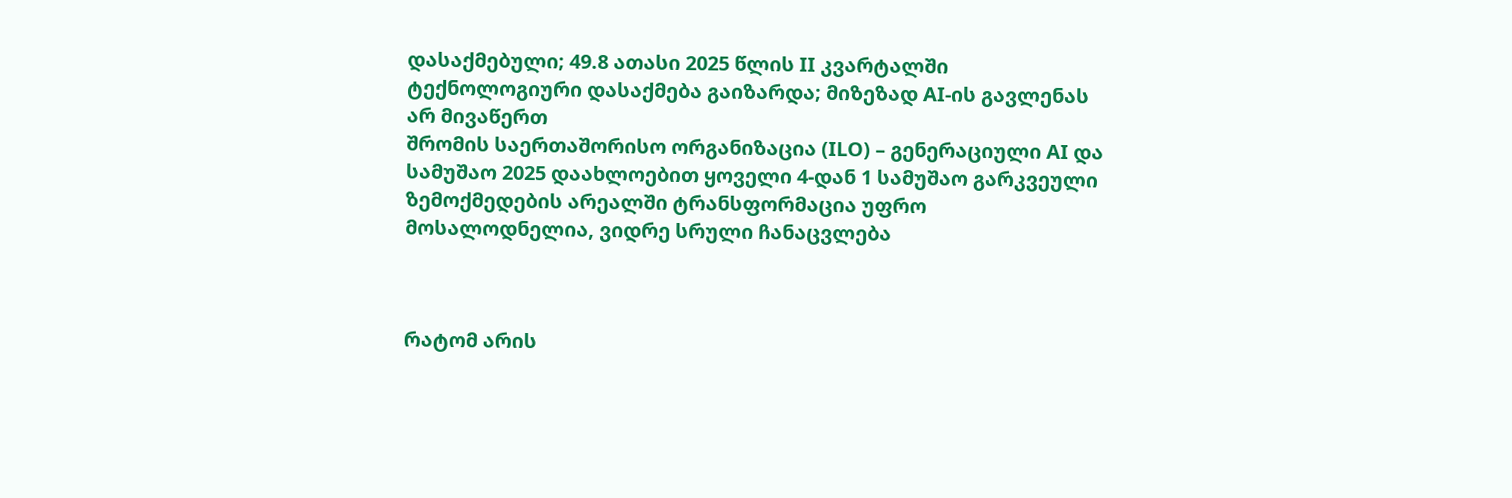დასაქმებული; 49.8 ათასი 2025 წლის II კვარტალში ტექნოლოგიური დასაქმება გაიზარდა; მიზეზად AI-ის გავლენას არ მივაწერთ
შრომის საერთაშორისო ორგანიზაცია (ILO) – გენერაციული AI და სამუშაო 2025 დაახლოებით ყოველი 4-დან 1 სამუშაო გარკვეული ზემოქმედების არეალში ტრანსფორმაცია უფრო მოსალოდნელია, ვიდრე სრული ჩანაცვლება



რატომ არის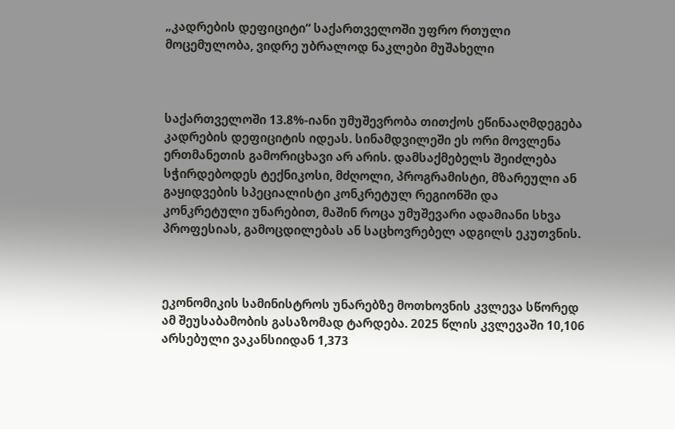„კადრების დეფიციტი“ საქართველოში უფრო რთული მოცემულობა, ვიდრე უბრალოდ ნაკლები მუშახელი



საქართველოში 13.8%-იანი უმუშევრობა თითქოს ეწინააღმდეგება კადრების დეფიციტის იდეას. სინამდვილეში ეს ორი მოვლენა ერთმანეთის გამორიცხავი არ არის. დამსაქმებელს შეიძლება სჭირდებოდეს ტექნიკოსი, მძღოლი, პროგრამისტი, მზარეული ან გაყიდვების სპეციალისტი კონკრეტულ რეგიონში და კონკრეტული უნარებით, მაშინ როცა უმუშევარი ადამიანი სხვა პროფესიას, გამოცდილებას ან საცხოვრებელ ადგილს ეკუთვნის.



ეკონომიკის სამინისტროს უნარებზე მოთხოვნის კვლევა სწორედ ამ შეუსაბამობის გასაზომად ტარდება. 2025 წლის კვლევაში 10,106 არსებული ვაკანსიიდან 1,373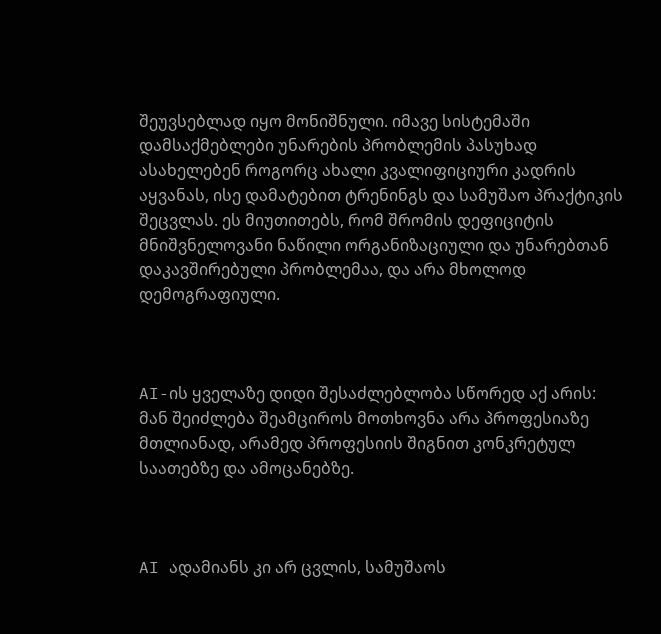შეუვსებლად იყო მონიშნული. იმავე სისტემაში დამსაქმებლები უნარების პრობლემის პასუხად ასახელებენ როგორც ახალი კვალიფიციური კადრის აყვანას, ისე დამატებით ტრენინგს და სამუშაო პრაქტიკის შეცვლას. ეს მიუთითებს, რომ შრომის დეფიციტის მნიშვნელოვანი ნაწილი ორგანიზაციული და უნარებთან დაკავშირებული პრობლემაა, და არა მხოლოდ დემოგრაფიული.



AI-ის ყველაზე დიდი შესაძლებლობა სწორედ აქ არის: მან შეიძლება შეამციროს მოთხოვნა არა პროფესიაზე მთლიანად, არამედ პროფესიის შიგნით კონკრეტულ საათებზე და ამოცანებზე.



AI ადამიანს კი არ ცვლის, სამუშაოს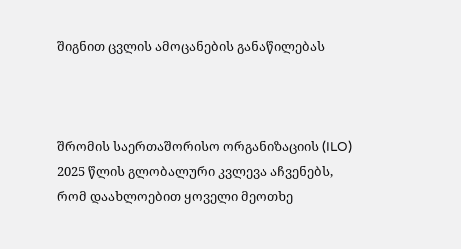შიგნით ცვლის ამოცანების განაწილებას



შრომის საერთაშორისო ორგანიზაციის (ILO) 2025 წლის გლობალური კვლევა აჩვენებს, რომ დაახლოებით ყოველი მეოთხე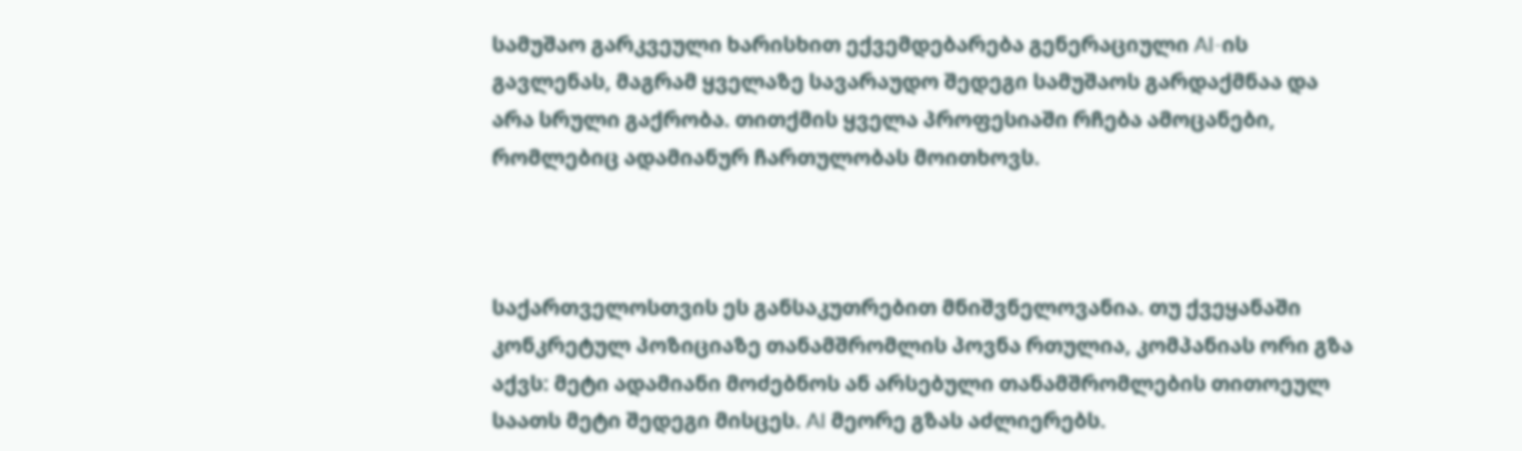სამუშაო გარკვეული ხარისხით ექვემდებარება გენერაციული AI-ის გავლენას, მაგრამ ყველაზე სავარაუდო შედეგი სამუშაოს გარდაქმნაა და არა სრული გაქრობა. თითქმის ყველა პროფესიაში რჩება ამოცანები, რომლებიც ადამიანურ ჩართულობას მოითხოვს.



საქართველოსთვის ეს განსაკუთრებით მნიშვნელოვანია. თუ ქვეყანაში კონკრეტულ პოზიციაზე თანამშრომლის პოვნა რთულია, კომპანიას ორი გზა აქვს: მეტი ადამიანი მოძებნოს ან არსებული თანამშრომლების თითოეულ საათს მეტი შედეგი მისცეს. AI მეორე გზას აძლიერებს.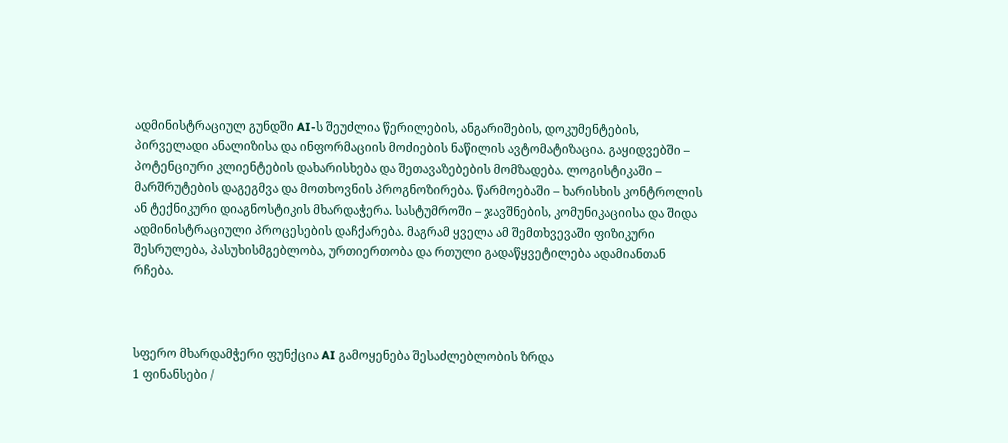ადმინისტრაციულ გუნდში AI-ს შეუძლია წერილების, ანგარიშების, დოკუმენტების, პირველადი ანალიზისა და ინფორმაციის მოძიების ნაწილის ავტომატიზაცია. გაყიდვებში – პოტენციური კლიენტების დახარისხება და შეთავაზებების მომზადება. ლოგისტიკაში – მარშრუტების დაგეგმვა და მოთხოვნის პროგნოზირება. წარმოებაში – ხარისხის კონტროლის ან ტექნიკური დიაგნოსტიკის მხარდაჭერა. სასტუმროში – ჯავშნების, კომუნიკაციისა და შიდა ადმინისტრაციული პროცესების დაჩქარება. მაგრამ ყველა ამ შემთხვევაში ფიზიკური შესრულება, პასუხისმგებლობა, ურთიერთობა და რთული გადაწყვეტილება ადამიანთან რჩება.



სფერო მხარდამჭერი ფუნქცია AI გამოყენება შესაძლებლობის ზრდა
1 ფინანსები /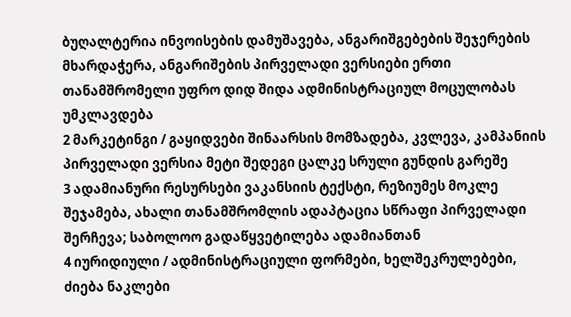ბუღალტერია ინვოისების დამუშავება, ანგარიშგებების შეჯერების მხარდაჭერა, ანგარიშების პირველადი ვერსიები ერთი თანამშრომელი უფრო დიდ შიდა ადმინისტრაციულ მოცულობას უმკლავდება
2 მარკეტინგი / გაყიდვები შინაარსის მომზადება, კვლევა, კამპანიის პირველადი ვერსია მეტი შედეგი ცალკე სრული გუნდის გარეშე
3 ადამიანური რესურსები ვაკანსიის ტექსტი, რეზიუმეს მოკლე შეჯამება, ახალი თანამშრომლის ადაპტაცია სწრაფი პირველადი შერჩევა; საბოლოო გადაწყვეტილება ადამიანთან
4 იურიდიული / ადმინისტრაციული ფორმები, ხელშეკრულებები, ძიება ნაკლები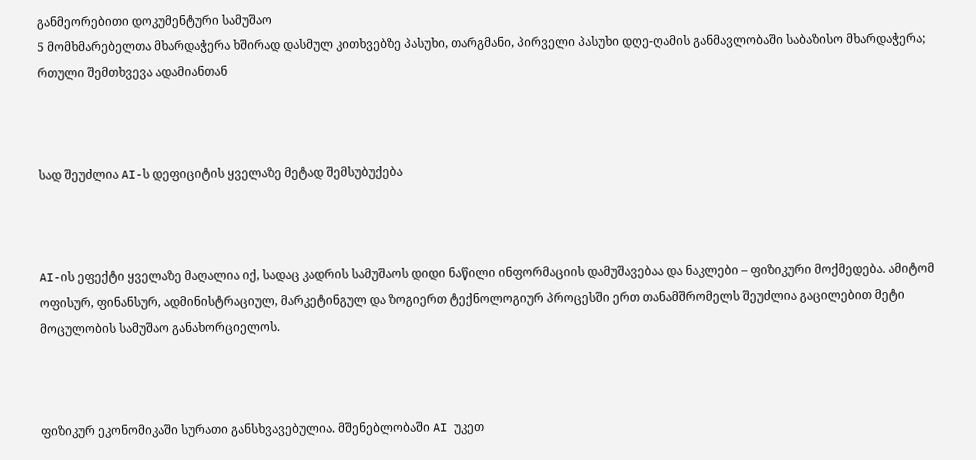განმეორებითი დოკუმენტური სამუშაო
5 მომხმარებელთა მხარდაჭერა ხშირად დასმულ კითხვებზე პასუხი, თარგმანი, პირველი პასუხი დღე-ღამის განმავლობაში საბაზისო მხარდაჭერა; რთული შემთხვევა ადამიანთან



სად შეუძლია AI-ს დეფიციტის ყველაზე მეტად შემსუბუქება



AI-ის ეფექტი ყველაზე მაღალია იქ, სადაც კადრის სამუშაოს დიდი ნაწილი ინფორმაციის დამუშავებაა და ნაკლები – ფიზიკური მოქმედება. ამიტომ ოფისურ, ფინანსურ, ადმინისტრაციულ, მარკეტინგულ და ზოგიერთ ტექნოლოგიურ პროცესში ერთ თანამშრომელს შეუძლია გაცილებით მეტი მოცულობის სამუშაო განახორციელოს.



ფიზიკურ ეკონომიკაში სურათი განსხვავებულია. მშენებლობაში AI უკეთ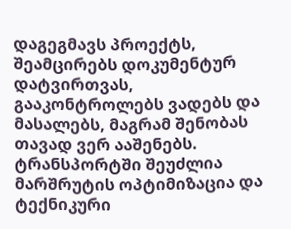დაგეგმავს პროექტს, შეამცირებს დოკუმენტურ დატვირთვას, გააკონტროლებს ვადებს და მასალებს, მაგრამ შენობას თავად ვერ ააშენებს. ტრანსპორტში შეუძლია მარშრუტის ოპტიმიზაცია და ტექნიკური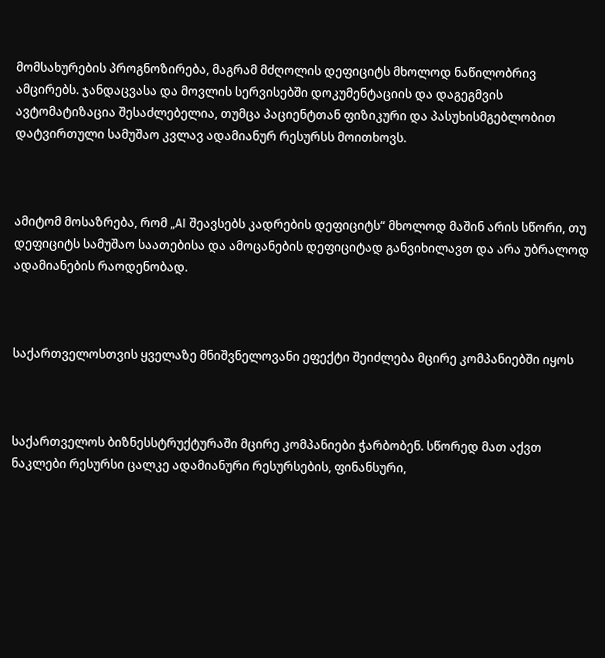მომსახურების პროგნოზირება, მაგრამ მძღოლის დეფიციტს მხოლოდ ნაწილობრივ ამცირებს. ჯანდაცვასა და მოვლის სერვისებში დოკუმენტაციის და დაგეგმვის ავტომატიზაცია შესაძლებელია, თუმცა პაციენტთან ფიზიკური და პასუხისმგებლობით დატვირთული სამუშაო კვლავ ადამიანურ რესურსს მოითხოვს.



ამიტომ მოსაზრება, რომ „AI შეავსებს კადრების დეფიციტს“ მხოლოდ მაშინ არის სწორი, თუ დეფიციტს სამუშაო საათებისა და ამოცანების დეფიციტად განვიხილავთ და არა უბრალოდ ადამიანების რაოდენობად.



საქართველოსთვის ყველაზე მნიშვნელოვანი ეფექტი შეიძლება მცირე კომპანიებში იყოს



საქართველოს ბიზნესსტრუქტურაში მცირე კომპანიები ჭარბობენ. სწორედ მათ აქვთ ნაკლები რესურსი ცალკე ადამიანური რესურსების, ფინანსური,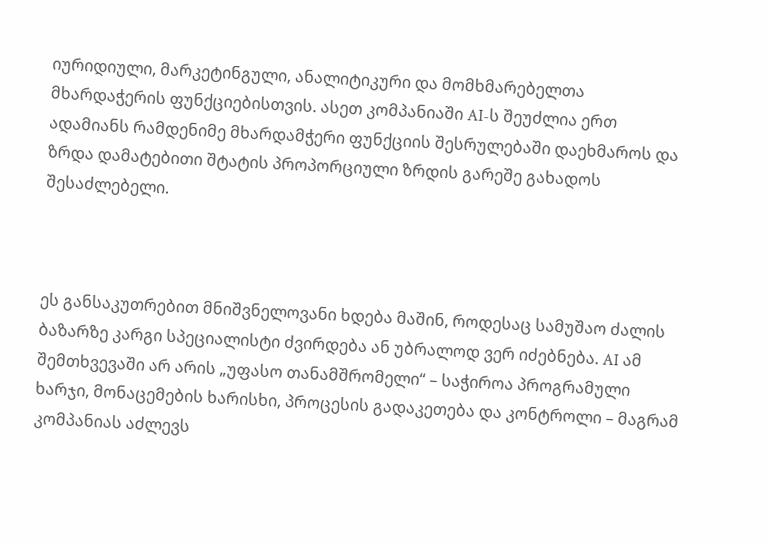იურიდიული, მარკეტინგული, ანალიტიკური და მომხმარებელთა მხარდაჭერის ფუნქციებისთვის. ასეთ კომპანიაში AI-ს შეუძლია ერთ ადამიანს რამდენიმე მხარდამჭერი ფუნქციის შესრულებაში დაეხმაროს და ზრდა დამატებითი შტატის პროპორციული ზრდის გარეშე გახადოს შესაძლებელი.



ეს განსაკუთრებით მნიშვნელოვანი ხდება მაშინ, როდესაც სამუშაო ძალის ბაზარზე კარგი სპეციალისტი ძვირდება ან უბრალოდ ვერ იძებნება. AI ამ შემთხვევაში არ არის „უფასო თანამშრომელი“ – საჭიროა პროგრამული ხარჯი, მონაცემების ხარისხი, პროცესის გადაკეთება და კონტროლი – მაგრამ კომპანიას აძლევს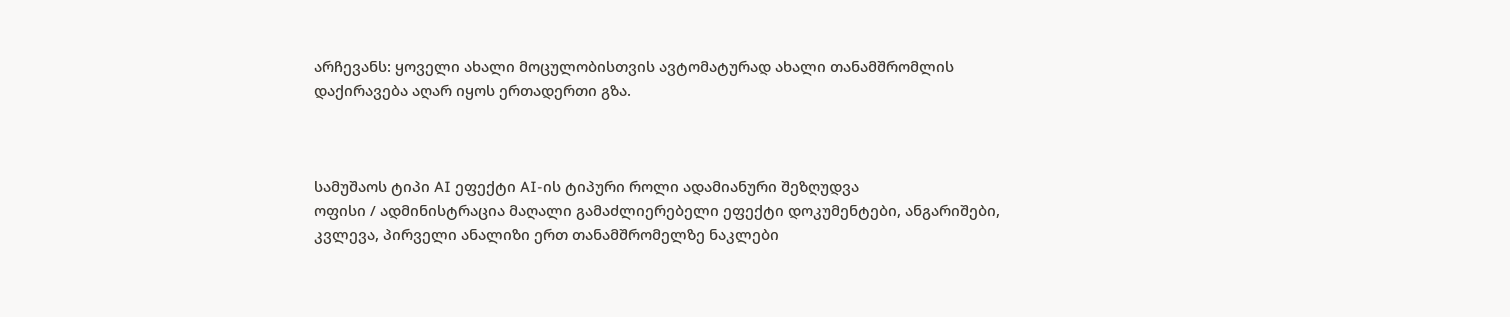არჩევანს: ყოველი ახალი მოცულობისთვის ავტომატურად ახალი თანამშრომლის დაქირავება აღარ იყოს ერთადერთი გზა.



სამუშაოს ტიპი AI ეფექტი AI-ის ტიპური როლი ადამიანური შეზღუდვა
ოფისი / ადმინისტრაცია მაღალი გამაძლიერებელი ეფექტი დოკუმენტები, ანგარიშები, კვლევა, პირველი ანალიზი ერთ თანამშრომელზე ნაკლები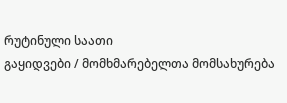რუტინული საათი
გაყიდვები / მომხმარებელთა მომსახურება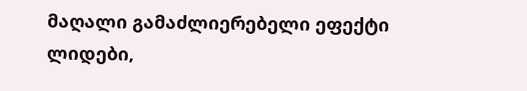მაღალი გამაძლიერებელი ეფექტი ლიდები,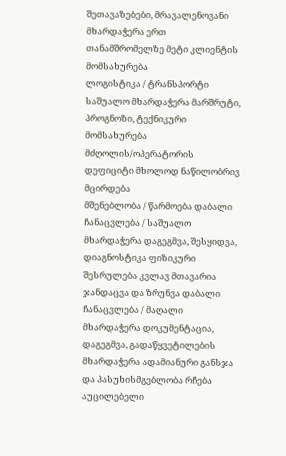შეთავაზებები, მრავალენოვანი მხარდაჭერა ერთ თანამშრომელზე მეტი კლიენტის მომსახურება
ლოგისტიკა / ტრანსპორტი საშუალო მხარდაჭერა მარშრუტი, პროგნოზი, ტექნიკური მომსახურება მძღოლის/ოპერატორის დეფიციტი მხოლოდ ნაწილობრივ მცირდება
მშენებლობა / წარმოება დაბალი ჩანაცვლება / საშუალო მხარდაჭერა დაგეგმვა, შესყიდვა, დიაგნოსტიკა ფიზიკური შესრულება კვლავ მთავარია
ჯანდაცვა და ზრუნვა დაბალი ჩანაცვლება / მაღალი მხარდაჭერა დოკუმენტაცია, დაგეგმვა, გადაწყვეტილების მხარდაჭერა ადამიანური განსჯა და პასუხისმგებლობა რჩება აუცილებელი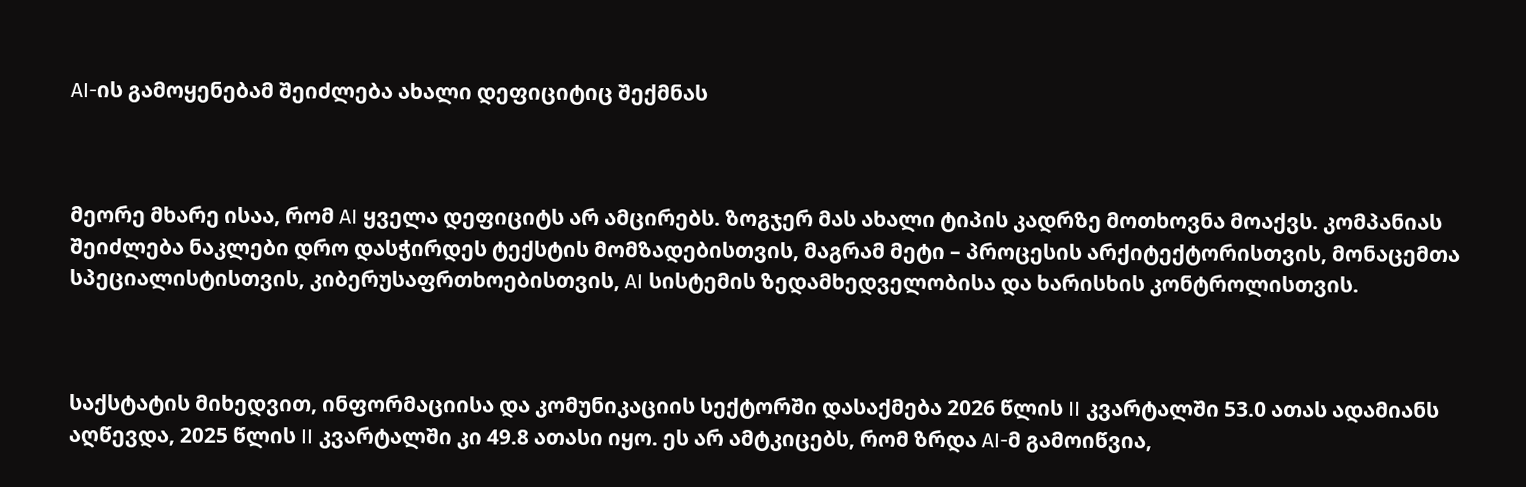AI-ის გამოყენებამ შეიძლება ახალი დეფიციტიც შექმნას



მეორე მხარე ისაა, რომ AI ყველა დეფიციტს არ ამცირებს. ზოგჯერ მას ახალი ტიპის კადრზე მოთხოვნა მოაქვს. კომპანიას შეიძლება ნაკლები დრო დასჭირდეს ტექსტის მომზადებისთვის, მაგრამ მეტი – პროცესის არქიტექტორისთვის, მონაცემთა სპეციალისტისთვის, კიბერუსაფრთხოებისთვის, AI სისტემის ზედამხედველობისა და ხარისხის კონტროლისთვის.



საქსტატის მიხედვით, ინფორმაციისა და კომუნიკაციის სექტორში დასაქმება 2026 წლის II კვარტალში 53.0 ათას ადამიანს აღწევდა, 2025 წლის II კვარტალში კი 49.8 ათასი იყო. ეს არ ამტკიცებს, რომ ზრდა AI-მ გამოიწვია,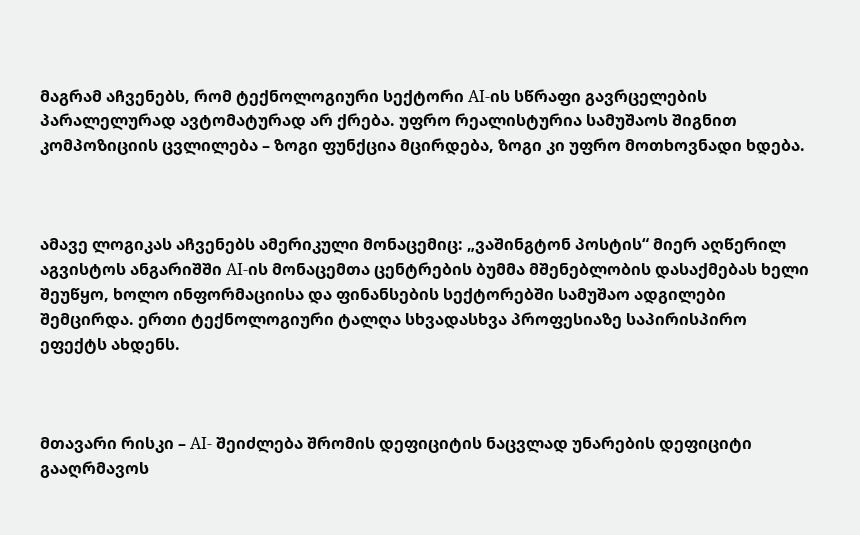მაგრამ აჩვენებს, რომ ტექნოლოგიური სექტორი AI-ის სწრაფი გავრცელების პარალელურად ავტომატურად არ ქრება. უფრო რეალისტურია სამუშაოს შიგნით კომპოზიციის ცვლილება – ზოგი ფუნქცია მცირდება, ზოგი კი უფრო მოთხოვნადი ხდება.



ამავე ლოგიკას აჩვენებს ამერიკული მონაცემიც: „ვაშინგტონ პოსტის“ მიერ აღწერილ აგვისტოს ანგარიშში AI-ის მონაცემთა ცენტრების ბუმმა მშენებლობის დასაქმებას ხელი შეუწყო, ხოლო ინფორმაციისა და ფინანსების სექტორებში სამუშაო ადგილები შემცირდა. ერთი ტექნოლოგიური ტალღა სხვადასხვა პროფესიაზე საპირისპირო ეფექტს ახდენს.



მთავარი რისკი – AI- შეიძლება შრომის დეფიციტის ნაცვლად უნარების დეფიციტი გააღრმავოს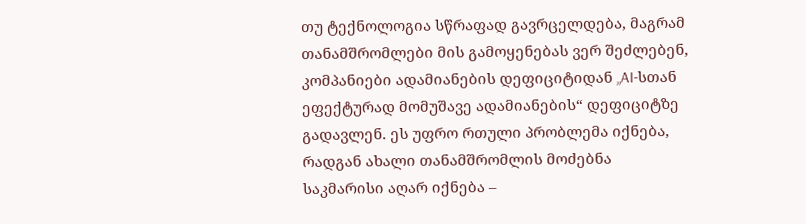თუ ტექნოლოგია სწრაფად გავრცელდება, მაგრამ თანამშრომლები მის გამოყენებას ვერ შეძლებენ, კომპანიები ადამიანების დეფიციტიდან „AI-სთან ეფექტურად მომუშავე ადამიანების“ დეფიციტზე გადავლენ. ეს უფრო რთული პრობლემა იქნება, რადგან ახალი თანამშრომლის მოძებნა საკმარისი აღარ იქნება –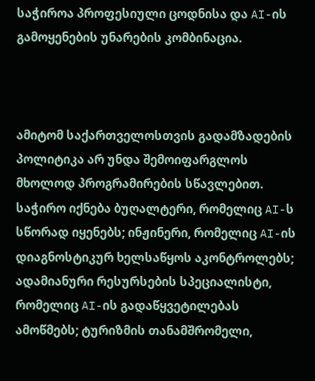საჭიროა პროფესიული ცოდნისა და AI-ის გამოყენების უნარების კომბინაცია.



ამიტომ საქართველოსთვის გადამზადების პოლიტიკა არ უნდა შემოიფარგლოს მხოლოდ პროგრამირების სწავლებით. საჭირო იქნება ბუღალტერი, რომელიც AI-ს სწორად იყენებს; ინჟინერი, რომელიც AI-ის დიაგნოსტიკურ ხელსაწყოს აკონტროლებს; ადამიანური რესურსების სპეციალისტი, რომელიც AI-ის გადაწყვეტილებას ამოწმებს; ტურიზმის თანამშრომელი,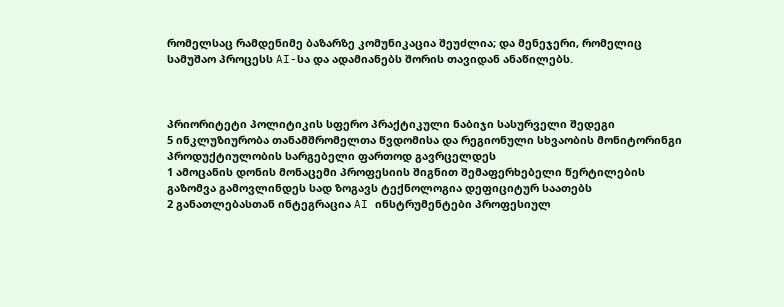რომელსაც რამდენიმე ბაზარზე კომუნიკაცია შეუძლია; და მენეჯერი, რომელიც სამუშაო პროცესს AI-სა და ადამიანებს შორის თავიდან ანაწილებს.



პრიორიტეტი პოლიტიკის სფერო პრაქტიკული ნაბიჯი სასურველი შედეგი
5 ინკლუზიურობა თანამშრომელთა წვდომისა და რეგიონული სხვაობის მონიტორინგი პროდუქტიულობის სარგებელი ფართოდ გავრცელდეს
1 ამოცანის დონის მონაცემი პროფესიის შიგნით შემაფერხებელი წერტილების გაზომვა გამოვლინდეს სად ზოგავს ტექნოლოგია დეფიციტურ საათებს
2 განათლებასთან ინტეგრაცია AI ინსტრუმენტები პროფესიულ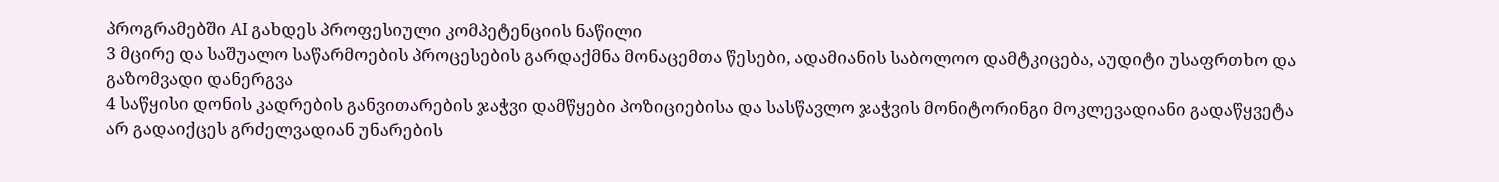პროგრამებში AI გახდეს პროფესიული კომპეტენციის ნაწილი
3 მცირე და საშუალო საწარმოების პროცესების გარდაქმნა მონაცემთა წესები, ადამიანის საბოლოო დამტკიცება, აუდიტი უსაფრთხო და გაზომვადი დანერგვა
4 საწყისი დონის კადრების განვითარების ჯაჭვი დამწყები პოზიციებისა და სასწავლო ჯაჭვის მონიტორინგი მოკლევადიანი გადაწყვეტა არ გადაიქცეს გრძელვადიან უნარების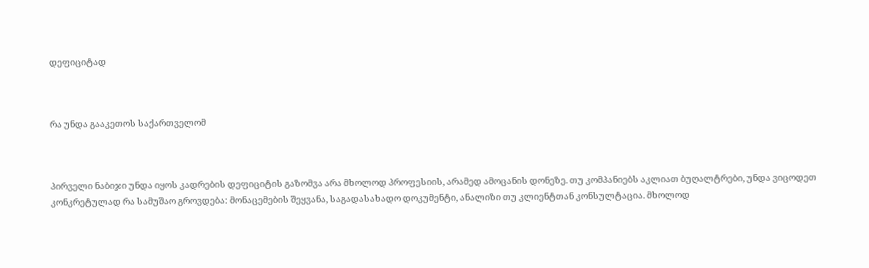დეფიციტად



რა უნდა გააკეთოს საქართველომ



პირველი ნაბიჯი უნდა იყოს კადრების დეფიციტის გაზომვა არა მხოლოდ პროფესიის, არამედ ამოცანის დონეზე. თუ კომპანიებს აკლიათ ბუღალტრები, უნდა ვიცოდეთ კონკრეტულად რა სამუშაო გროვდება: მონაცემების შეყვანა, საგადასახადო დოკუმენტი, ანალიზი თუ კლიენტთან კონსულტაცია. მხოლოდ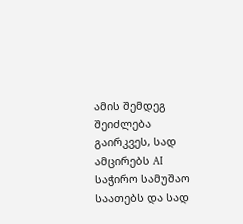ამის შემდეგ შეიძლება გაირკვეს, სად ამცირებს AI საჭირო სამუშაო საათებს და სად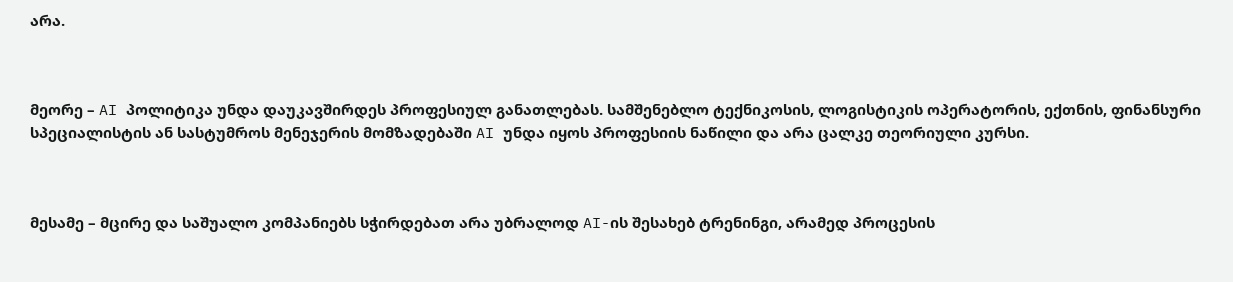არა.



მეორე – AI პოლიტიკა უნდა დაუკავშირდეს პროფესიულ განათლებას. სამშენებლო ტექნიკოსის, ლოგისტიკის ოპერატორის, ექთნის, ფინანსური სპეციალისტის ან სასტუმროს მენეჯერის მომზადებაში AI უნდა იყოს პროფესიის ნაწილი და არა ცალკე თეორიული კურსი.



მესამე – მცირე და საშუალო კომპანიებს სჭირდებათ არა უბრალოდ AI-ის შესახებ ტრენინგი, არამედ პროცესის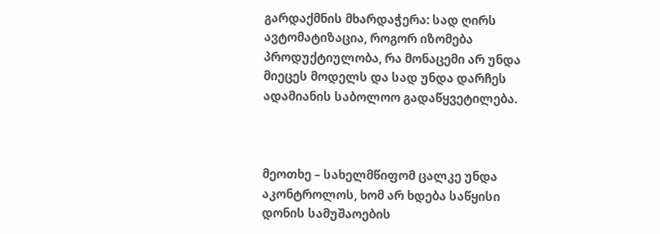გარდაქმნის მხარდაჭერა: სად ღირს ავტომატიზაცია, როგორ იზომება პროდუქტიულობა, რა მონაცემი არ უნდა მიეცეს მოდელს და სად უნდა დარჩეს ადამიანის საბოლოო გადაწყვეტილება.



მეოთხე – სახელმწიფომ ცალკე უნდა აკონტროლოს, ხომ არ ხდება საწყისი დონის სამუშაოების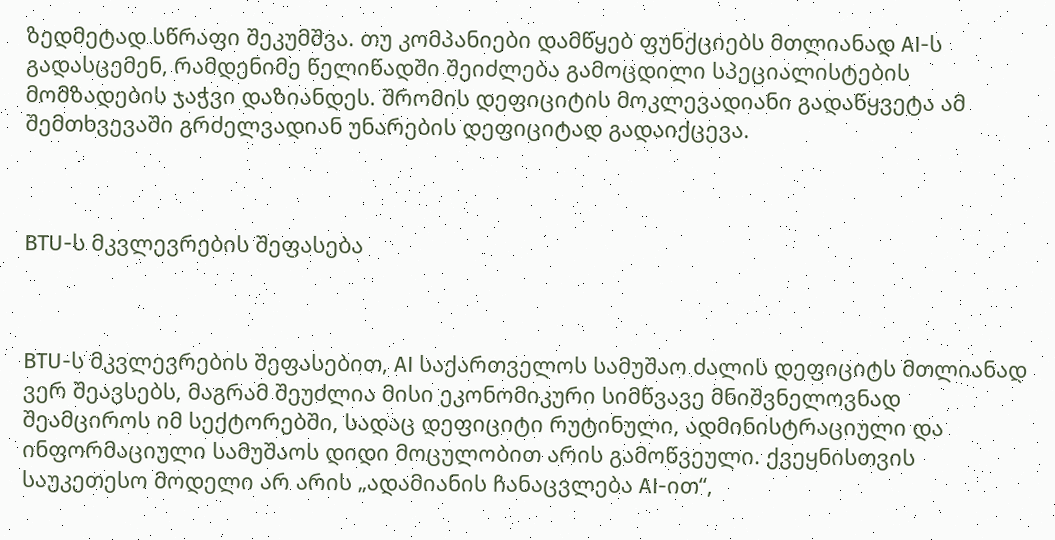ზედმეტად სწრაფი შეკუმშვა. თუ კომპანიები დამწყებ ფუნქციებს მთლიანად AI-ს გადასცემენ, რამდენიმე წელიწადში შეიძლება გამოცდილი სპეციალისტების მომზადების ჯაჭვი დაზიანდეს. შრომის დეფიციტის მოკლევადიანი გადაწყვეტა ამ შემთხვევაში გრძელვადიან უნარების დეფიციტად გადაიქცევა.



BTU-ს მკვლევრების შეფასება



BTU-ს მკვლევრების შეფასებით, AI საქართველოს სამუშაო ძალის დეფიციტს მთლიანად ვერ შეავსებს, მაგრამ შეუძლია მისი ეკონომიკური სიმწვავე მნიშვნელოვნად შეამციროს იმ სექტორებში, სადაც დეფიციტი რუტინული, ადმინისტრაციული და ინფორმაციული სამუშაოს დიდი მოცულობით არის გამოწვეული. ქვეყნისთვის საუკეთესო მოდელი არ არის „ადამიანის ჩანაცვლება AI-ით“,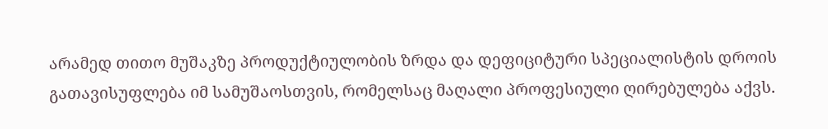არამედ თითო მუშაკზე პროდუქტიულობის ზრდა და დეფიციტური სპეციალისტის დროის გათავისუფლება იმ სამუშაოსთვის, რომელსაც მაღალი პროფესიული ღირებულება აქვს.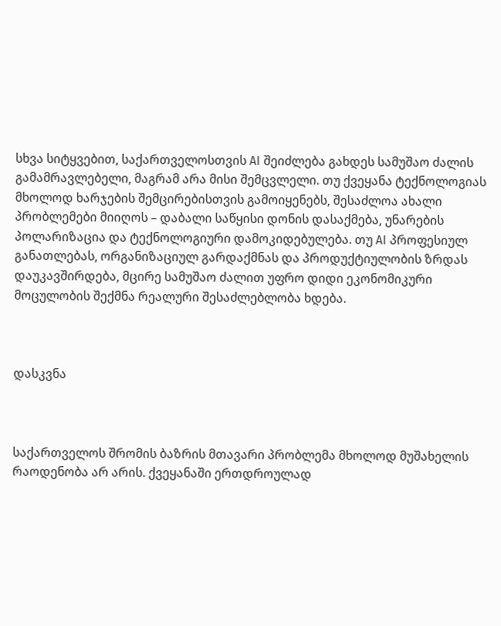სხვა სიტყვებით, საქართველოსთვის AI შეიძლება გახდეს სამუშაო ძალის გამამრავლებელი, მაგრამ არა მისი შემცვლელი. თუ ქვეყანა ტექნოლოგიას მხოლოდ ხარჯების შემცირებისთვის გამოიყენებს, შესაძლოა ახალი პრობლემები მიიღოს – დაბალი საწყისი დონის დასაქმება, უნარების პოლარიზაცია და ტექნოლოგიური დამოკიდებულება. თუ AI პროფესიულ განათლებას, ორგანიზაციულ გარდაქმნას და პროდუქტიულობის ზრდას დაუკავშირდება, მცირე სამუშაო ძალით უფრო დიდი ეკონომიკური მოცულობის შექმნა რეალური შესაძლებლობა ხდება.



დასკვნა



საქართველოს შრომის ბაზრის მთავარი პრობლემა მხოლოდ მუშახელის რაოდენობა არ არის. ქვეყანაში ერთდროულად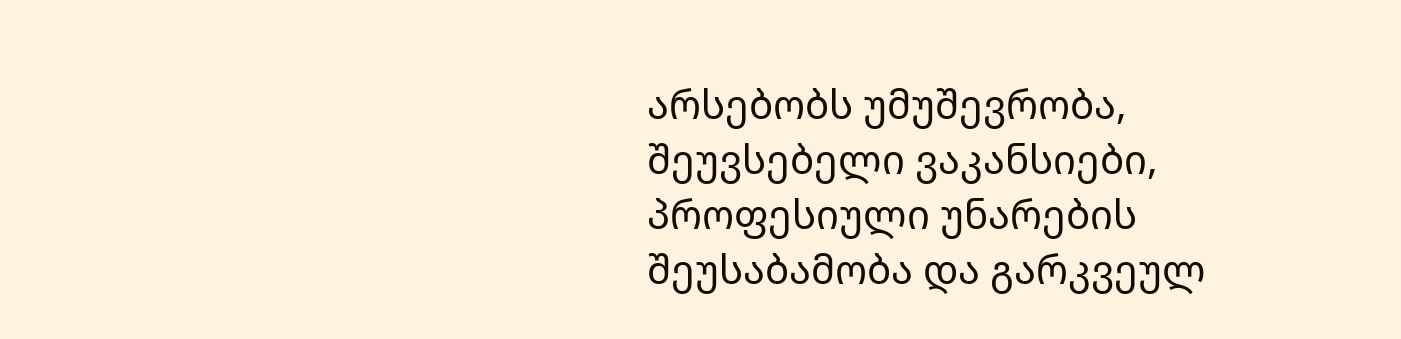არსებობს უმუშევრობა, შეუვსებელი ვაკანსიები, პროფესიული უნარების შეუსაბამობა და გარკვეულ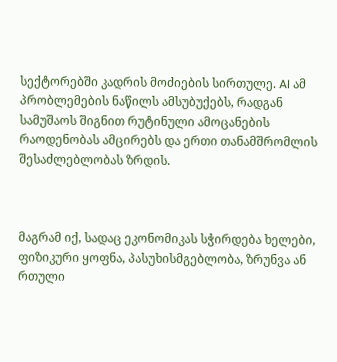სექტორებში კადრის მოძიების სირთულე. AI ამ პრობლემების ნაწილს ამსუბუქებს, რადგან სამუშაოს შიგნით რუტინული ამოცანების რაოდენობას ამცირებს და ერთი თანამშრომლის შესაძლებლობას ზრდის.



მაგრამ იქ, სადაც ეკონომიკას სჭირდება ხელები, ფიზიკური ყოფნა, პასუხისმგებლობა, ზრუნვა ან რთული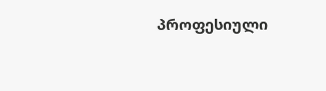პროფესიული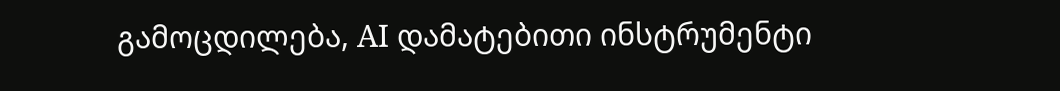გამოცდილება, AI დამატებითი ინსტრუმენტი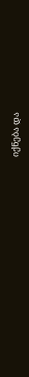იქნება და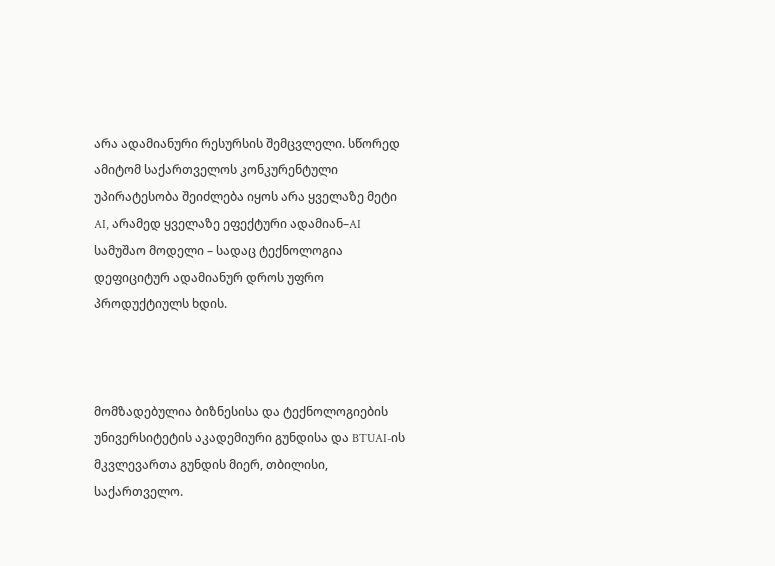არა ადამიანური რესურსის შემცვლელი. სწორედ ამიტომ საქართველოს კონკურენტული უპირატესობა შეიძლება იყოს არა ყველაზე მეტი AI, არამედ ყველაზე ეფექტური ადამიან–AI სამუშაო მოდელი – სადაც ტექნოლოგია დეფიციტურ ადამიანურ დროს უფრო პროდუქტიულს ხდის.



მომზადებულია ბიზნესისა და ტექნოლოგიების უნივერსიტეტის აკადემიური გუნდისა და BTUAI-ის მკვლევართა გუნდის მიერ, თბილისი, საქართველო.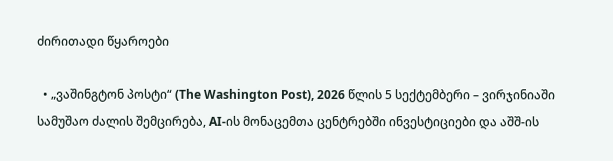ძირითადი წყაროები

  • „ვაშინგტონ პოსტი“ (The Washington Post), 2026 წლის 5 სექტემბერი – ვირჯინიაში სამუშაო ძალის შემცირება, AI-ის მონაცემთა ცენტრებში ინვესტიციები და აშშ-ის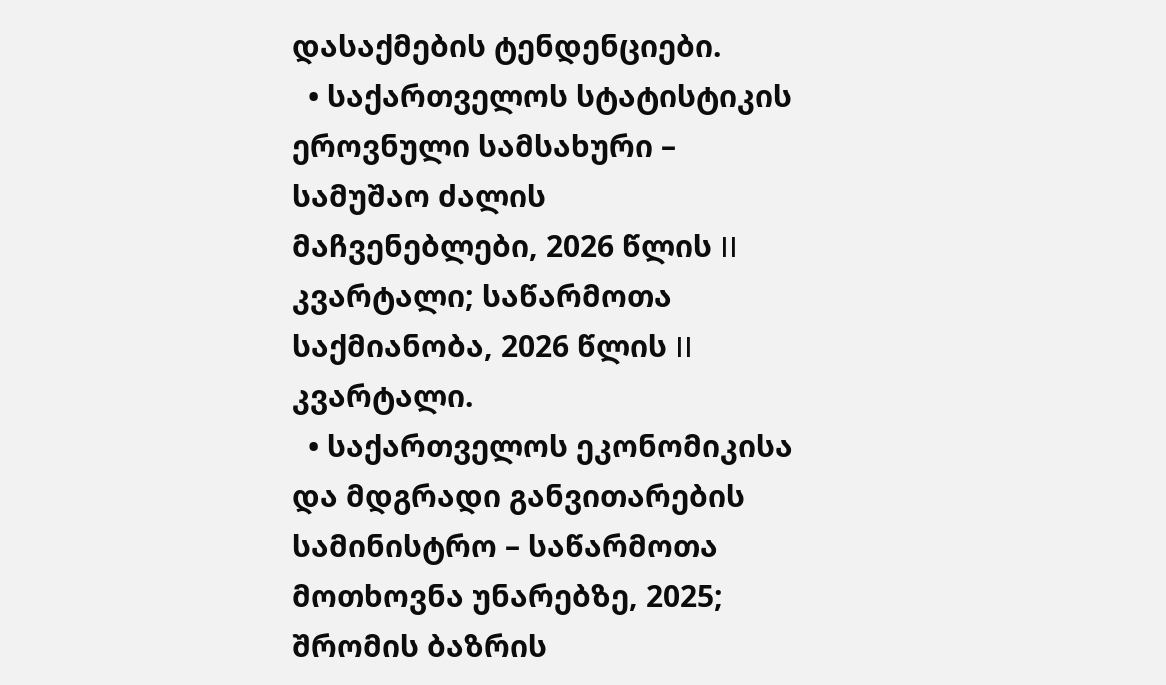დასაქმების ტენდენციები.
  • საქართველოს სტატისტიკის ეროვნული სამსახური – სამუშაო ძალის მაჩვენებლები, 2026 წლის II კვარტალი; საწარმოთა საქმიანობა, 2026 წლის II კვარტალი.
  • საქართველოს ეკონომიკისა და მდგრადი განვითარების სამინისტრო – საწარმოთა მოთხოვნა უნარებზე, 2025; შრომის ბაზრის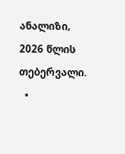ანალიზი, 2026 წლის თებერვალი.
  •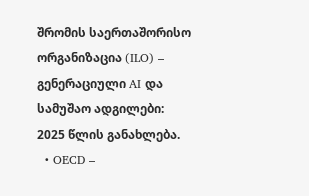შრომის საერთაშორისო ორგანიზაცია (ILO) – გენერაციული AI და სამუშაო ადგილები: 2025 წლის განახლება.
  • OECD –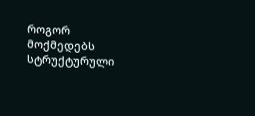როგორ მოქმედებს სტრუქტურული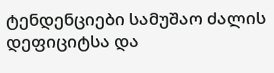ტენდენციები სამუშაო ძალის დეფიციტსა და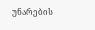უნარების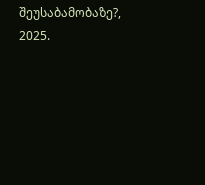შეუსაბამობაზე?, 2025.